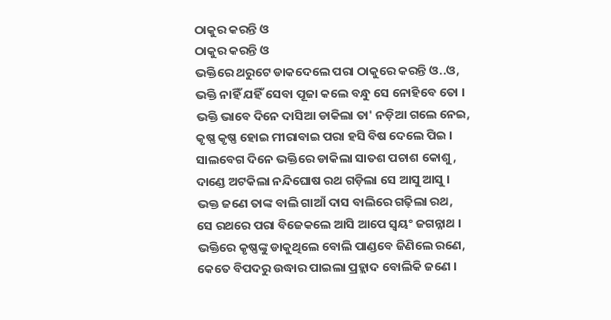ଠାକୁର କରନ୍ତି ଓ
ଠାକୁର କରନ୍ତି ଓ
ଭକ୍ତିରେ ଥରୁଟେ ଡାକଦେଲେ ପରା ଠାକୁରେ କରନ୍ତି ଓ..ଓ,
ଭକ୍ତି ନାହିଁ ଯହିଁ ସେବା ପୂଜା କଲେ ବନ୍ଧୁ ସେ ନୋହିବେ ତୋ ।
ଭକ୍ତି ଭାବେ ଦିନେ ଦାସିଆ ଡାକିଲା ତା' ନଡ଼ିଆ ଗଲେ ନେଇ,
କୃଷ୍ଣ କୃଷ୍ଣ ହୋଇ ମୀରାବାଇ ପରା ହସି ବିଷ ଦେଲେ ପିଇ ।
ସାଲବେଗ ଦିନେ ଭକ୍ତିରେ ଡାକିଲା ସାତଶ ପଚାଶ କୋଶୁ,
ଦାଣ୍ଡେ ଅଟକିଲା ନନ୍ଦିଘୋଷ ରଥ ଗଡ଼ିଲା ସେ ଆସୁ ଆସୁ ।
ଭକ୍ତ ଜଣେ ତାଙ୍କ ବାଲି ଗାଆଁ ଦାସ ବାଲିରେ ଗଢ଼ିଲା ରଥ,
ସେ ରଥରେ ପରା ବିଜେକଲେ ଆସି ଆପେ ସ୍ୱୟଂ ଜଗନ୍ନାଥ ।
ଭକ୍ତିରେ କୃଷ୍ଣଙ୍କୁ ଡାକୁଥିଲେ ବୋଲି ପାଣ୍ଡବେ ଜିଣିଲେ ରଣେ,
କେତେ ବିପଦରୁ ଉଦ୍ଧାର ପାଇଲା ପ୍ରହ୍ଲାଦ ବୋଲିକି ଜଣେ ।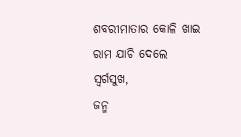ଶବରୀମାତାର କୋଳି ଖାଇ ରାମ ଯାଚି ଦେଲେ ସ୍ୱର୍ଗସୁଖ,
ଜନ୍ମ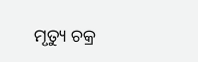ମୃତ୍ୟୁ ଚକ୍ର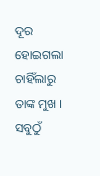ଦୂର ହୋଇଗଲା ଚାହିଁଲାରୁ ତାଙ୍କ ମୁଖ ।
ସବୁଠୁଁ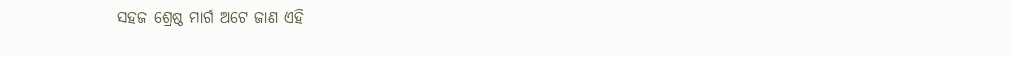ସହଜ ଶ୍ରେଷ୍ଠ ମାର୍ଗ ଅଟେ ଜାଣ ଏହି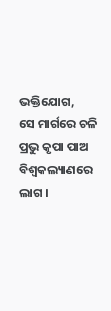ଭକ୍ତିଯୋଗ,
ସେ ମାର୍ଗରେ ଚଳି ପ୍ରଭୁ କୃପା ପାଅ ବିଶ୍ୱକଲ୍ୟାଣରେ ଲାଗ ।